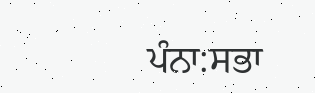ਪੰਨਾ:ਸਭਾ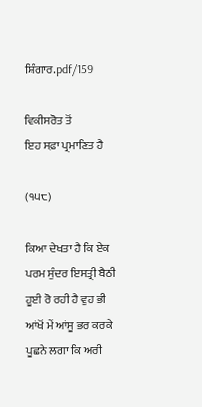ਸ਼ਿੰਗਾਰ.pdf/159

ਵਿਕੀਸਰੋਤ ਤੋਂ
ਇਹ ਸਫ਼ਾ ਪ੍ਰਮਾਣਿਤ ਹੈ

(੧੫੮)

ਕਿਆ ਦੇਖਤਾ ਹੈ ਕਿ ਏਕ ਪਰਮ ਸੁੰਦਰ ਇਸਤ੍ਰੀ ਬੈਠੀ ਹੂਈ ਰੋ ਰਹੀ ਹੈ ਵੁਹ ਭੀ ਆਂਖੋਂ ਮੇਂ ਆਂਸੂ ਭਰ ਕਰਕੇ ਪੂਛਨੇ ਲਗਾ ਕਿ ਅਰੀ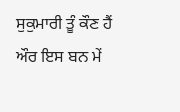ਸੁਕੁਮਾਰੀ ਤੂੰ ਕੌਣ ਹੈਂ ਔਰ ਇਸ ਬਨ ਮੇਂ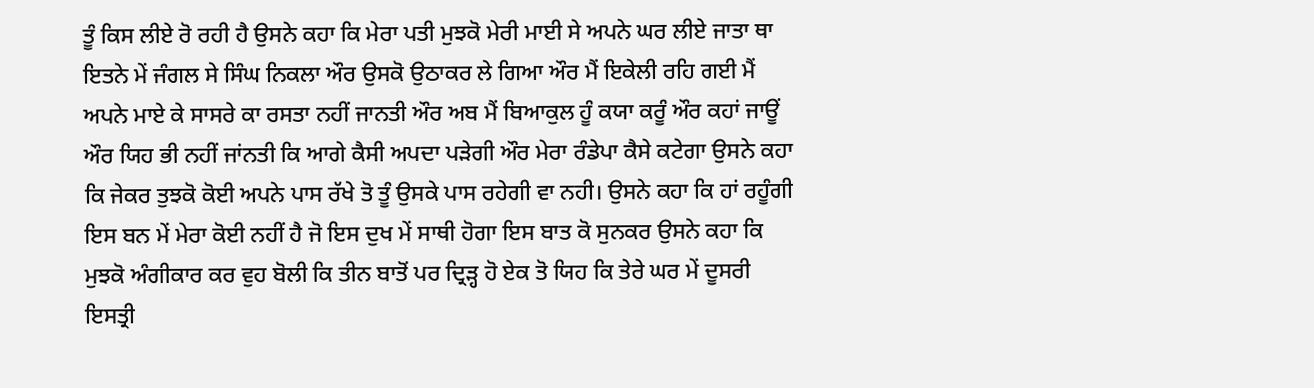ਤੂੰ ਕਿਸ ਲੀਏ ਰੋ ਰਹੀ ਹੈ ਉਸਨੇ ਕਹਾ ਕਿ ਮੇਰਾ ਪਤੀ ਮੁਝਕੋ ਮੇਰੀ ਮਾਈ ਸੇ ਅਪਨੇ ਘਰ ਲੀਏ ਜਾਤਾ ਥਾ ਇਤਨੇ ਮੇਂ ਜੰਗਲ ਸੇ ਸਿੰਘ ਨਿਕਲਾ ਔਰ ਉਸਕੋ ਉਠਾਕਰ ਲੇ ਗਿਆ ਔਰ ਮੈਂ ਇਕੇਲੀ ਰਹਿ ਗਈ ਮੈਂ ਅਪਨੇ ਮਾਏ ਕੇ ਸਾਸਰੇ ਕਾ ਰਸਤਾ ਨਹੀਂ ਜਾਨਤੀ ਔਰ ਅਬ ਮੈਂ ਬਿਆਕੁਲ ਹੂੰ ਕਯਾ ਕਰੂੰ ਔਰ ਕਹਾਂ ਜਾਊਂ ਔਰ ਯਿਹ ਭੀ ਨਹੀਂ ਜਾਂਨਤੀ ਕਿ ਆਗੇ ਕੈਸੀ ਅਪਦਾ ਪੜੇਗੀ ਔਰ ਮੇਰਾ ਰੰਡੇਪਾ ਕੈਸੇ ਕਟੇਗਾ ਉਸਨੇ ਕਹਾ ਕਿ ਜੇਕਰ ਤੁਝਕੋ ਕੋਈ ਅਪਨੇ ਪਾਸ ਰੱਖੇ ਤੋ ਤੂੰ ਉਸਕੇ ਪਾਸ ਰਹੇਗੀ ਵਾ ਨਹੀ। ਉਸਨੇ ਕਹਾ ਕਿ ਹਾਂ ਰਹੂੰਗੀ ਇਸ ਬਨ ਮੇਂ ਮੇਰਾ ਕੋਈ ਨਹੀਂ ਹੈ ਜੋ ਇਸ ਦੁਖ ਮੇਂ ਸਾਥੀ ਹੋਗਾ ਇਸ ਬਾਤ ਕੋ ਸੁਨਕਰ ਉਸਨੇ ਕਹਾ ਕਿ ਮੁਝਕੋ ਅੰਗੀਕਾਰ ਕਰ ਵੁਹ ਬੋਲੀ ਕਿ ਤੀਨ ਬਾਤੋਂ ਪਰ ਦ੍ਰਿੜ੍ਹ ਹੋ ਏਕ ਤੋ ਯਿਹ ਕਿ ਤੇਰੇ ਘਰ ਮੇਂ ਦੂਸਰੀ ਇਸਤ੍ਰੀ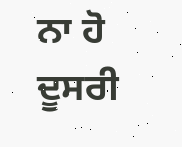ਨਾ ਹੋ ਦੂਸਰੀ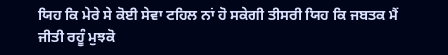ਯਿਹ ਕਿ ਮੇਰੇ ਸੇ ਕੋਈ ਸੇਵਾ ਟਹਿਲ ਨਾਂ ਹੋ ਸਕੇਗੀ ਤੀਸਰੀ ਯਿਹ ਕਿ ਜਬਤਕ ਮੈਂ ਜੀਤੀ ਰਹੂੰ ਮੁਝਕੋ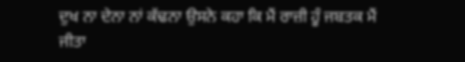ਦੁਖ ਨਾ ਦੇਨਾ ਨਾਂ ਕੱਢਨਾ ਉਸਨੇ ਕਹਾ ਕਿ ਮੈਂ ਰਾਜ਼ੀ ਹੂੰ ਜਬਤਕ ਮੈਂ ਜੀਤਾ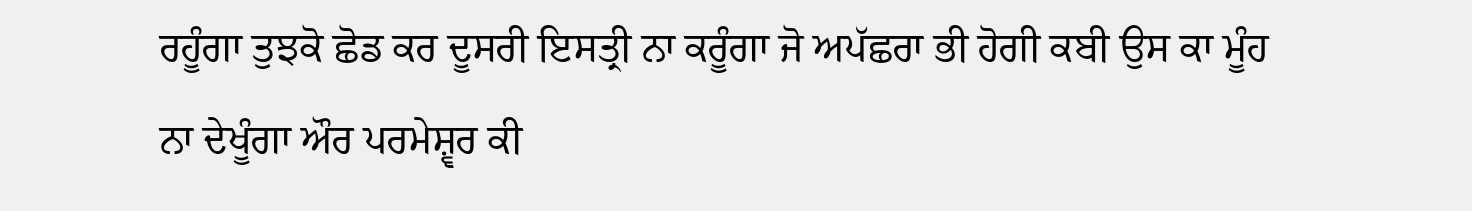ਰਹੂੰਗਾ ਤੁਝਕੋ ਛੋਡ ਕਰ ਦੂਸਰੀ ਇਸਤ੍ਰੀ ਨਾ ਕਰੂੰਗਾ ਜੋ ਅਪੱਛਰਾ ਭੀ ਹੋਗੀ ਕਬੀ ਉਸ ਕਾ ਮੂੰਹ ਨਾ ਦੇਖੂੰਗਾ ਔਰ ਪਰਮੇਸ਼੍ਵਰ ਕੀ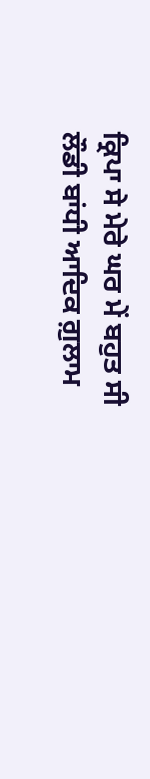ਕ੍ਰਿਪਾ ਸੇ ਮੇਰੇ ਘਰ ਮੇਂ ਬਹੁਤ ਸੀ ਲੌਡੀ ਬਾਂਧੀ ਆਦਿਕ ਗ਼ੁਲਾਮ